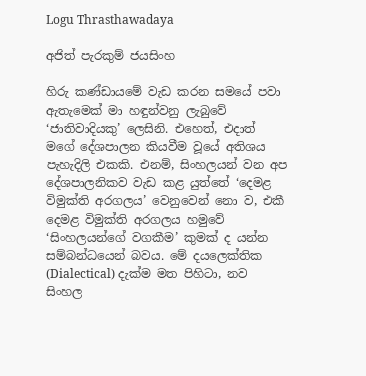Logu Thrasthawadaya

අජිත් පැරකුම් ජයසිංහ

හිරු කණ්ඩායමේ වැඩ කරන සමයේ පවා ඇතැමෙක් මා හඳුන්වනු ලැබුවේ ‘ජාතිවාදියකු’ ලෙසිනි. එහෙත්, එදාත් මගේ දේශපාලන කියවීම වූයේ අතිශය පැහැදිලි එකකි. එනම්, සිංහලයන් වන අප දේශපාලනිකව වැඩ කළ යුත්තේ ‘දෙමළ විමුක්ති අරගලය’ වෙනුවෙන් නො ව, එකී දෙමළ විමුක්ති අරගලය හමුවේ ‘සිංහලයන්ගේ වගකීම’ කුමක් ද යන්න සම්බන්ධයෙන් බවය. මේ දයලෙක්තික (Dialectical) දැක්ම මත පිහිටා, නව සිංහල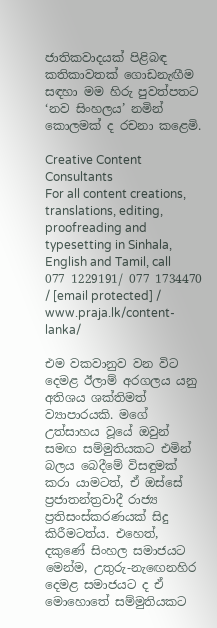ජාතිකවාදයක් පිළිබඳ කතිකාවතක් ගොඩනැඟීම සඳහා මම හිරු පුවත්පතට ‘නව සිංහලය’ නමින් කොලමක් ද රචනා කළෙමි.

Creative Content Consultants
For all content creations, translations, editing, proofreading and typesetting in Sinhala, English and Tamil, call 077 1229191/ 077 1734470 / [email protected] / www.praja.lk/content-lanka/

එම වකවානුව වන විට දෙමළ ඊලාම් අරගලය යනු අතිශය ශක්තිමත් ව්‍යාපාරයකි. මගේ උත්සාහය වූයේ ඔවුන් සමඟ සම්මුතියකට එමින් බලය බෙදීමේ විසඳුමක් කරා යාමටත්, ඒ ඔස්සේ ප්‍රජාතන්ත්‍රවාදී රාජ්‍ය ප්‍රතිසංස්කරණයක් සිදු කිරීමටත්ය. එහෙත්, දකුණේ සිංහල සමාජයට මෙන්ම, උතුරු-නැඟෙනහිර දෙමළ සමාජයට ද ඒ මොහොතේ සම්මුතියකට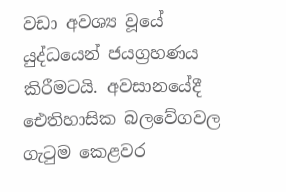වඩා අවශ්‍ය වූයේ යුද්ධයෙන් ජයග්‍රහණය කිරීමටයි. අවසානයේදී ඓතිහාසික බලවේගවල ගැටුම කෙළවර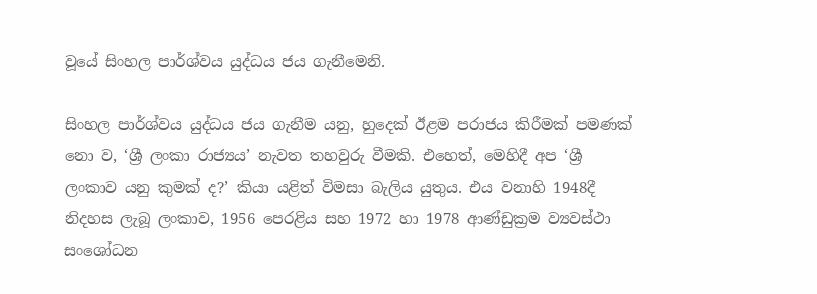වූයේ සිංහල පාර්ශ්වය යුද්ධය ජය ගැනීමෙනි.

සිංහල පාර්ශ්වය යුද්ධය ජය ගැනීම යනු, හුදෙක් ඊළම පරාජය කිරීමක් පමණක් නො ව, ‘ශ්‍රී ලංකා රාජ්‍යය’ නැවත තහවුරු වීමකි. එහෙත්, මෙහිදී අප ‘ශ්‍රී ලංකාව යනු කුමක් ද?’ කියා යළිත් විමසා බැලිය යුතුය. එය වනාහි 1948දී නිදහස ලැබූ ලංකාව, 1956 පෙරළිය සහ 1972 හා 1978 ආණ්ඩුක්‍රම ව්‍යවස්ථා සංශෝධන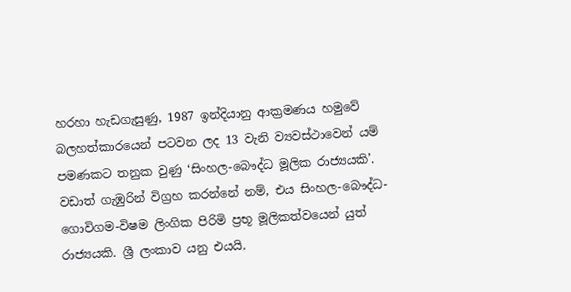හරහා හැඩගැසුණු, 1987 ඉන්දියානු ආක්‍රමණය හමුවේ බලහත්කාරයෙන් පටවන ලද 13 වැනි ව්‍යවස්ථාවෙන් යම් පමණකට තනුක වුණු ‘සිංහල-බෞද්ධ මූලික රාජ්‍යයකි’. වඩාත් ගැඹුරින් විග්‍රහ කරන්නේ නම්, එය සිංහල-බෞද්ධ-ගොවිගම-විෂම ලිංගික පිරිමි ප්‍රභූ මූලිකත්වයෙන් යුත් රාජ්‍යයකි. ශ්‍රී ලංකාව යනු එයයි.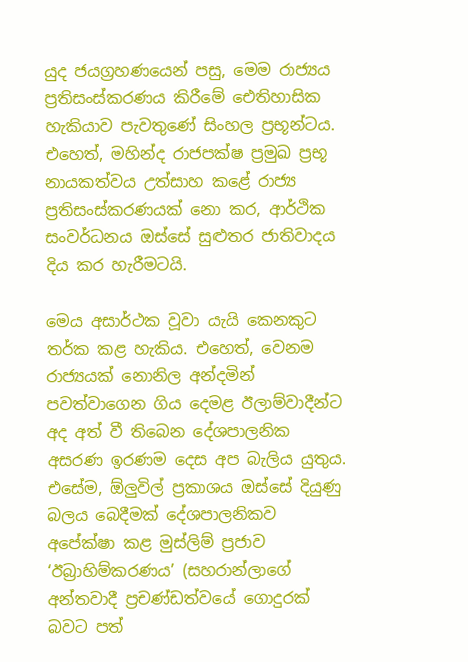යුද ජයග්‍රහණයෙන් පසු, මෙම රාජ්‍යය ප්‍රතිසංස්කරණය කිරීමේ ඓතිහාසික හැකියාව පැවතුණේ සිංහල ප්‍රභූන්ටය. එහෙත්, මහින්ද රාජපක්ෂ ප්‍රමුඛ ප්‍රභූ නායකත්වය උත්සාහ කළේ රාජ්‍ය ප්‍රතිසංස්කරණයක් නො කර, ආර්ථික සංවර්ධනය ඔස්සේ සුළුතර ජාතිවාදය දිය කර හැරීමටයි.

මෙය අසාර්ථක වූවා යැයි කෙනකුට තර්ක කළ හැකිය. එහෙත්, වෙනම රාජ්‍යයක් නොනිල අන්දමින් පවත්වාගෙන ගිය දෙමළ ඊලාම්වාදීන්ට අද අත් වී තිබෙන දේශපාලනික අසරණ ඉරණම දෙස අප බැලිය යුතුය. එසේම, ඕලුවිල් ප්‍රකාශය ඔස්සේ දියුණු බලය බෙදීමක් දේශපාලනිකව අපේක්ෂා කළ මුස්ලිම් ප්‍රජාව ‘ඊබ්‍රාහිම්කරණය’ (සහරාන්ලාගේ අන්තවාදී ප්‍රචණ්ඩත්වයේ ගොදුරක් බවට පත්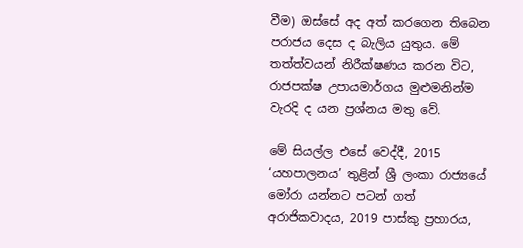වීම) ඔස්සේ අද අත් කරගෙන තිබෙන පරාජය දෙස ද බැලිය යුතුය. මේ තත්ත්වයන් නිරීක්ෂණය කරන විට, රාජපක්ෂ උපායමාර්ගය මුළුමනින්ම වැරදි ද යන ප්‍රශ්නය මතු වේ.

මේ සියල්ල එසේ වෙද්දී, 2015 ‘යහපාලනය’ තුළින් ශ්‍රී ලංකා රාජ්‍යයේ මෝරා යන්නට පටන් ගත් අරාජිකවාදය, 2019 පාස්කු ප්‍රහාරය,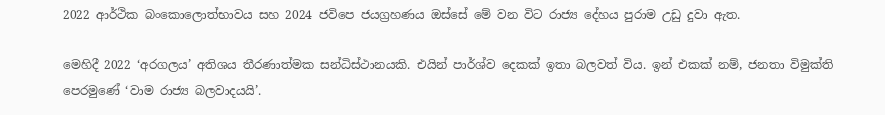2022 ආර්ථික බංකොලොත්භාවය සහ 2024 ජවිපෙ ජයග්‍රහණය ඔස්සේ මේ වන විට රාජ්‍ය දේහය පුරාම උඩු දුවා ඇත.

මෙහිදී 2022 ‘අරගලය’ අතිශය තීරණාත්මක සන්ධිස්ථානයකි. එයින් පාර්ශ්ව දෙකක් ඉතා බලවත් විය. ඉන් එකක් නම්, ජනතා විමුක්ති පෙරමුණේ ‘වාම රාජ්‍ය බලවාදයයි’.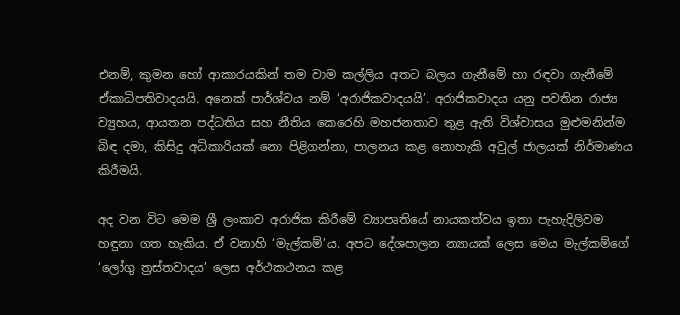එනම්, කුමන හෝ ආකාරයකින් තම වාම කල්ලිය අතට බලය ගැනීමේ හා රඳවා ගැනීමේ ඒකාධිපතිවාදයයි. අනෙක් පාර්ශ්වය නම් ‘අරාජිකවාදයයි’. අරාජිකවාදය යනු පවතින රාජ්‍ය ව්‍යුහය, ආයතන පද්ධතිය සහ නීතිය කෙරෙහි මහජනතාව තුළ ඇති විශ්වාසය මුළුමනින්ම බිඳ දමා, කිසිදු අධිකාරියක් නො පිළිගන්නා, පාලනය කළ නොහැකි අවුල් ජාලයක් නිර්මාණය කිරීමයි.

අද වන විට මෙම ශ්‍රී ලංකාව අරාජික කිරීමේ ව්‍යාපෘතියේ නායකත්වය ඉතා පැහැදිලිවම හඳුනා ගත හැකිය. ඒ වනාහි ‘මැල්කම්’ය. අපට දේශපාලන න්‍යායක් ලෙස මෙය මැල්කම්ගේ ‘ලෝගු ත්‍රස්තවාදය’ ලෙස අර්ථකථනය කළ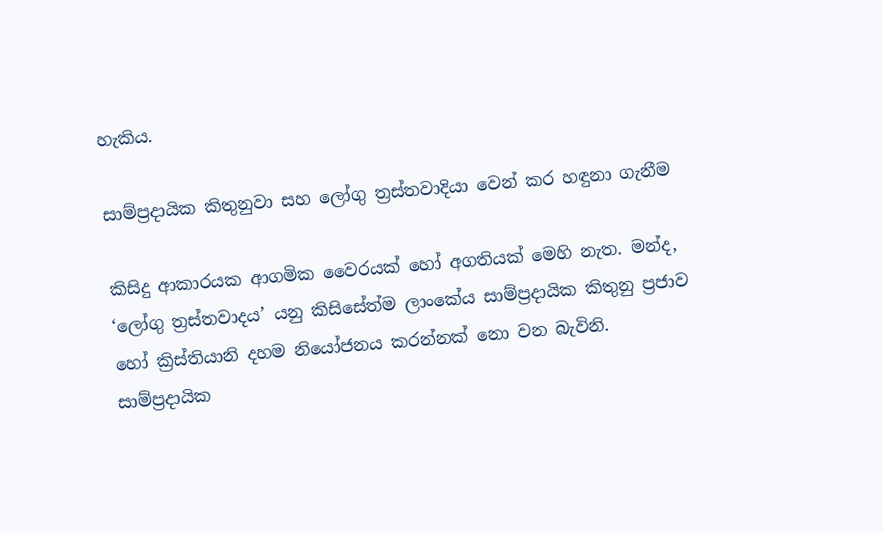හැකිය.

සාම්ප්‍රදායික කිතුනුවා සහ ලෝගු ත්‍රස්තවාදියා වෙන් කර හඳුනා ගැනීම

කිසිදු ආකාරයක ආගමික වෛරයක් හෝ අගතියක් මෙහි නැත. මන්ද, ‘ලෝගු ත්‍රස්තවාදය’ යනු කිසිසේත්ම ලාංකේය සාම්ප්‍රදායික කිතුනු ප්‍රජාව හෝ ක්‍රිස්තියානි දහම නියෝජනය කරන්නක් නො වන බැවිනි. සාම්ප්‍රදායික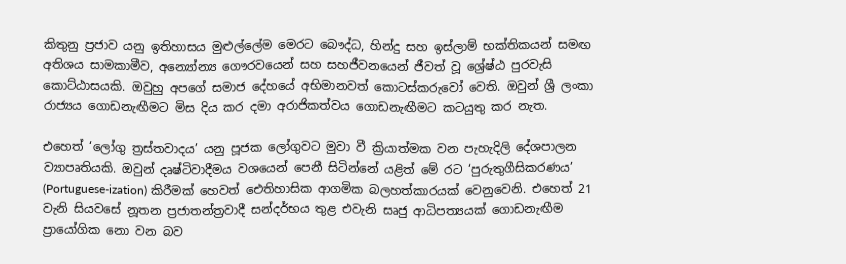කිතුනු ප්‍රජාව යනු ඉතිහාසය මුළුල්ලේම මෙරට බෞද්ධ, හින්දු සහ ඉස්ලාම් භක්තිකයන් සමඟ අතිශය සාමකාමීව, අන්‍යෝන්‍ය ගෞරවයෙන් සහ සහජීවනයෙන් ජීවත් වූ ශ්‍රේෂ්ඨ පුරවැසි කොට්ඨාසයකි. ඔවුහු අපගේ සමාජ දේහයේ අභිමානවත් කොටස්කරුවෝ වෙති. ඔවුන් ශ්‍රී ලංකා රාජ්‍යය ගොඩනැඟීමට මිස දිය කර දමා අරාජිකත්වය ගොඩනැඟීමට කටයුතු කර නැත.

එහෙත් ‘ලෝගු ත්‍රස්තවාදය’ යනු පූජක ලෝගුවට මුවා වී ක්‍රියාත්මක වන පැහැදිලි දේශපාලන ව්‍යාපෘතියකි. ඔවුන් දෘෂ්ටිවාදීමය වශයෙන් පෙනී සිටින්නේ යළිත් මේ රට ‘පුරුතුගීසිකරණය’ (Portuguese-ization) කිරීමක් හෙවත් ඓතිහාසික ආගමික බලහත්කාරයක් වෙනුවෙනි. එහෙත් 21 වැනි සියවසේ නූතන ප්‍රජාතන්ත්‍රවාදී සන්දර්භය තුළ එවැනි සෘජු ආධිපත්‍යයක් ගොඩනැඟීම ප්‍රායෝගික නො වන බව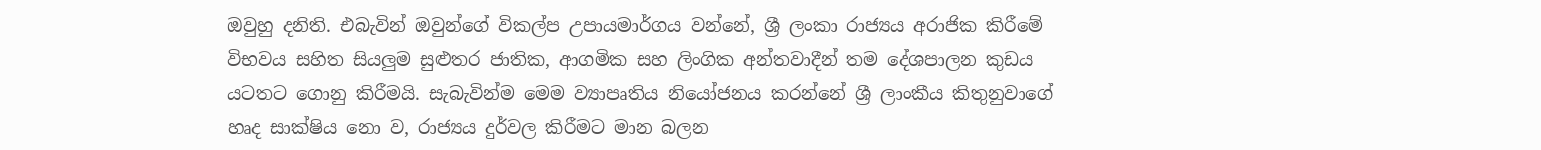ඔවුහු දනිති. එබැවින් ඔවුන්ගේ විකල්ප උපායමාර්ගය වන්නේ, ශ්‍රී ලංකා රාජ්‍යය අරාජික කිරීමේ විභවය සහිත සියලුම සුළුතර ජාතික, ආගමික සහ ලිංගික අන්තවාදීන් තම දේශපාලන කුඩය යටතට ගොනු කිරීමයි. සැබැවින්ම මෙම ව්‍යාපෘතිය නියෝජනය කරන්නේ ශ්‍රී ලාංකීය කිතුනුවාගේ හෘද සාක්ෂිය නො ව, රාජ්‍යය දුර්වල කිරීමට මාන බලන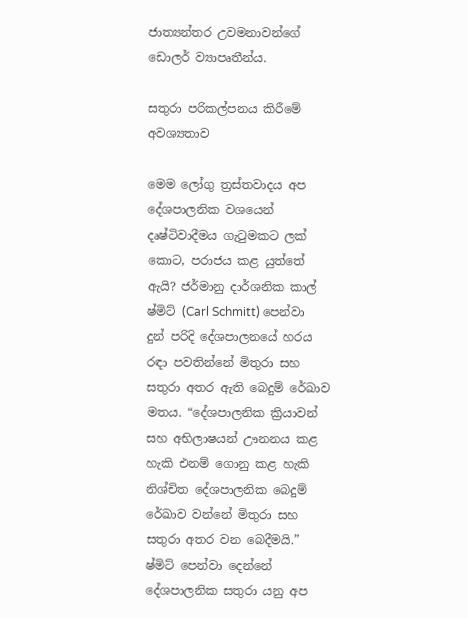ජාත්‍යන්තර උවමනාවන්ගේ ඩොලර් ව්‍යාපෘතීන්ය.

සතුරා පරිකල්පනය කිරීමේ අවශ්‍යතාව

මෙම ලෝගු ත්‍රස්තවාදය අප දේශපාලනික වශයෙන් දෘෂ්ටිවාදීමය ගැටුමකට ලක් කොට, පරාජය කළ යුත්තේ ඇයි? ජර්මානු දාර්ශනික කාල් ෂ්මිට් (Carl Schmitt) පෙන්වා දුන් පරිදි දේශපාලනයේ හරය රඳා පවතින්නේ මිතුරා සහ සතුරා අතර ඇති බෙදුම් රේඛාව මතය. “දේශපාලනික ක්‍රියාවන් සහ අභිලාෂයන් ඌනනය කළ හැකි එනම් ගොනු කළ හැකි නිශ්චිත දේශපාලනික බෙදුම් රේඛාව වන්නේ මිතුරා සහ සතුරා අතර වන බෙදීමයි.” ෂ්මිට් පෙන්වා දෙන්නේ දේශපාලනික සතුරා යනු අප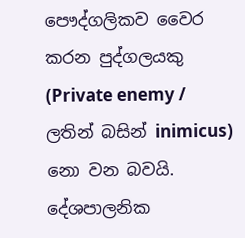පෞද්ගලිකව වෛර කරන පුද්ගලයකු (Private enemy / ලතින් බසින් inimicus) නො වන බවයි. දේශපාලනික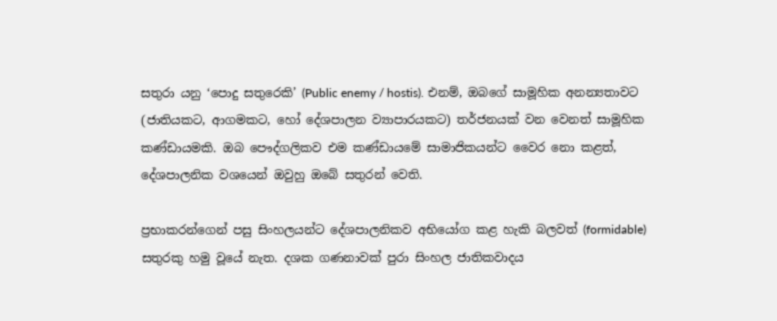සතුරා යනු ‘පොදු සතුරෙකි’ (Public enemy / hostis). එනම්, ඔබගේ සාමූහික අනන්‍යතාවට (ජාතියකට, ආගමකට, හෝ දේශපාලන ව්‍යාපාරයකට) තර්ජනයක් වන වෙනත් සාමූහික කණ්ඩායමකි. ඔබ පෞද්ගලිකව එම කණ්ඩායමේ සාමාජිකයන්ට වෛර නො කළත්, දේශපාලනික වශයෙන් ඔවුහු ඔබේ සතුරන් වෙති.

ප්‍රභාකරන්ගෙන් පසු සිංහලයන්ට දේශපාලනිකව අභියෝග කළ හැකි බලවත් (formidable) සතුරකු හමු වූයේ නැත. දශක ගණනාවක් පුරා සිංහල ජාතිකවාදය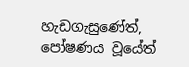හැඩගැසුණේත්, පෝෂණය වූයේත්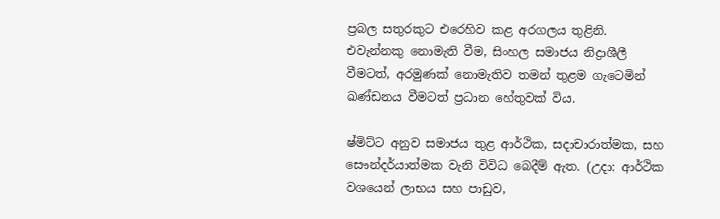ප්‍රබල සතුරකුට එරෙහිව කළ අරගලය තුළිනි. එවැන්නකු නොමැති වීම, සිංහල සමාජය නිද්‍රාශීලී වීමටත්, අරමුණක් නොමැතිව තමන් තුළම ගැටෙමින් ඛණ්ඩනය වීමටත් ප්‍රධාන හේතුවක් විය.

ෂ්මිට්ට අනුව සමාජය තුළ ආර්ථික, සදාචාරාත්මක, සහ සෞන්දර්යාත්මක වැනි විවිධ බෙදීම් ඇත. (උදා: ආර්ථික වශයෙන් ලාභය සහ පාඩුව,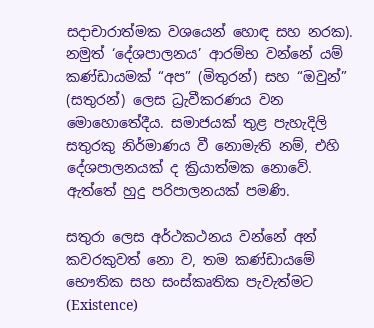සදාචාරාත්මක වශයෙන් හොඳ සහ නරක). නමුත් ‘දේශපාලනය’ ආරම්භ වන්නේ යම් කණ්ඩායමක් “අප” (මිතුරන්) සහ “ඔවුන්” (සතුරන්) ලෙස ධ්‍රැවීකරණය වන මොහොතේදීය. සමාජයක් තුළ පැහැදිලි සතුරකු නිර්මාණය වී නොමැති නම්, එහි දේශපාලනයක් ද ක්‍රියාත්මක නොවේ. ඇත්තේ හුදු පරිපාලනයක් පමණි.

සතුරා ලෙස අර්ථකථනය වන්නේ අන් කවරකුවත් නො ව, තම කණ්ඩායමේ භෞතික සහ සංස්කෘතික පැවැත්මට (Existence)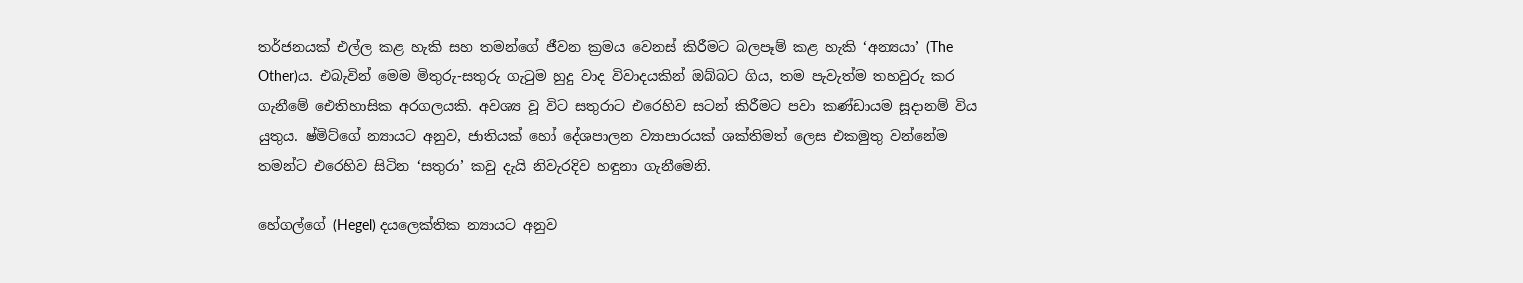තර්ජනයක් එල්ල කළ හැකි සහ තමන්ගේ ජීවන ක්‍රමය වෙනස් කිරීමට බලපෑම් කළ හැකි ‘අන්‍යයා’ (The Other)ය. එබැවින් මෙම මිතුරු-සතුරු ගැටුම හුදු වාද විවාදයකින් ඔබ්බට ගිය, තම පැවැත්ම තහවුරු කර ගැනීමේ ඓතිහාසික අරගලයකි. අවශ්‍ය වූ විට සතුරාට එරෙහිව සටන් කිරීමට පවා කණ්ඩායම සූදානම් විය යුතුය. ෂ්මිට්ගේ න්‍යායට අනුව, ජාතියක් හෝ දේශපාලන ව්‍යාපාරයක් ශක්තිමත් ලෙස එකමුතු වන්නේම තමන්ට එරෙහිව සිටින ‘සතුරා’ කවු දැයි නිවැරදිව හඳුනා ගැනීමෙනි.

හේගල්ගේ (Hegel) දයලෙක්තික න්‍යායට අනුව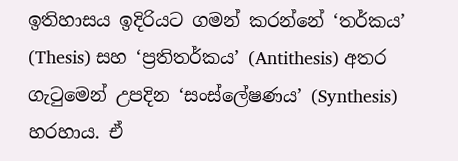ඉතිහාසය ඉදිරියට ගමන් කරන්නේ ‘තර්කය’ (Thesis) සහ ‘ප්‍රතිතර්කය’ (Antithesis) අතර ගැටුමෙන් උපදින ‘සංස්ලේෂණය’ (Synthesis) හරහාය. ඒ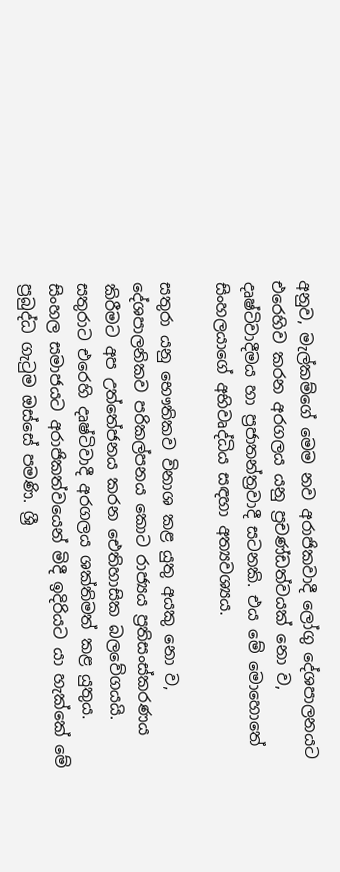අනුව, මැල්කම්ගේ මෙම නව අරාජිකවාදී ලෝගු දේශපාලනයට එරෙහිව කරන අරගලය යනු ප්‍රචණ්ඩත්වයක් නො ව, දෘෂ්ටිවාදීමය හා ප්‍රජාතන්ත්‍රවාදී සටනකි. එය මේ මොහොතේ සිංහලයාගේ අභිවෘද්ධිය සඳහා අත්‍යවශ්‍යය.

සතුරා යනු භෞතිකව විනාශ කළ යුතු අයකු නො ව, දේශපාලනිකව පරිකල්පනය කොට රාජ්‍යය ප්‍රතිසංස්කරණය කිරීමට අප උත්තේජනය කරන ඓතිහාසික බලවේගයයි. සතුරාට එරෙහි දෘෂ්ටිවාදී අරගලය ශක්තිමත් කළ යුතුය. සිංහල සමාජයට අරාජිකත්වයෙන් මිදී ඉදිරියට යා හැක්කේ මේ ප්‍රබුද්ධ ගැටුම ඔස්සේ පමණි. ශ්‍රී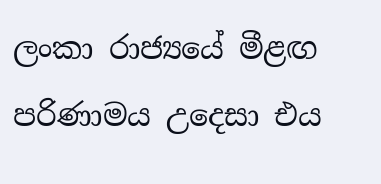ලංකා රාජ්‍යයේ මීළඟ පරිණාමය උදෙසා එය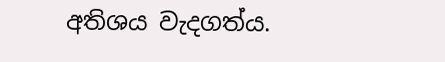අතිශය වැදගත්ය.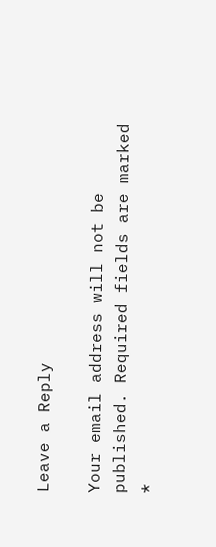Leave a Reply

Your email address will not be published. Required fields are marked *